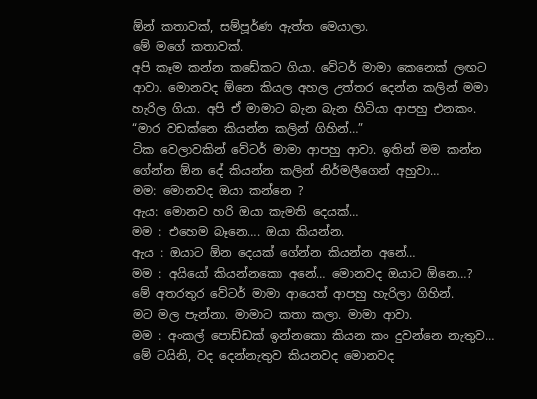ඕන් කතාවක්, සම්පූර්ණ ඇත්ත මෙයාලා.
මේ මගේ කතාවක්.
අපි කෑම කන්න කඩේකට ගියා. වේටර් මාමා කෙනෙක් ලඟට ආවා. මොනවද ඕනෙ කියල අහල උත්තර දෙන්න කලින් මමා හැරිල ගියා. අපි ඒ මාමාට බැන බැන හිටියා ආපහු එනකං.
“මාර වඩක්නෙ කියන්න කලින් ගිහින්…”
ටික වෙලාවකින් වේටර් මාමා ආපහු ආවා. ඉතින් මම කන්න ගේන්න ඕන දේ කියන්න කලින් නිර්මලීගෙන් අහුවා…
මම: මොනවද ඔයා කන්නෙ ?
ඇය: මොනව හරි ඔයා කැමති දෙයක්…
මම : එහෙම බෑනෙ…. ඔයා කියන්න.
ඇය : ඔයාට ඕන දෙයක් ගේන්න කියන්න අනේ…
මම : අයියෝ කියන්නකො අනේ… මොනවද ඔයාට ඕනෙ…?
මේ අතරතුර වේටර් මාමා ආයෙත් ආපහු හැරිලා ගිහින්.
මට මල පැන්නා. මාමාට කතා කලා. මාමා ආවා.
මම : අංකල් පොඩ්ඩක් ඉන්නකො කියන කං දුවන්නෙ නැතුව…
මේ ටයිනි, වද දෙන්නැතුව කියනවද මොනවද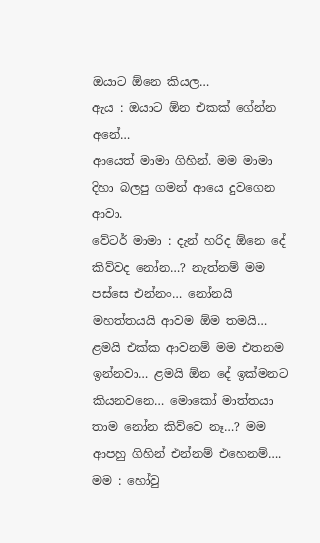ඔයාට ඕනෙ කියල…
ඇය : ඔයාට ඕන එකක් ගේන්න අනේ…
ආයෙත් මාමා ගිහින්. මම මාමා දිහා බලපු ගමන් ආයෙ දුවගෙන ආවා.
වේටර් මාමා : දැන් හරිද ඕනෙ දේ කිව්වද නෝන…? නැත්නම් මම පස්සෙ එන්නං… නෝනයි මහත්තයයි ආවම ඕම තමයි… ළමයි එක්ක ආවනම් මම එතනම ඉන්නවා… ළමයි ඕන දේ ඉක්මනට කියනවනෙ… මොකෝ මාත්තයා තාම නෝන කිව්වෙ නෑ…? මම ආපහු ගිහින් එන්නම් එහෙනම්….
මම : හෝවු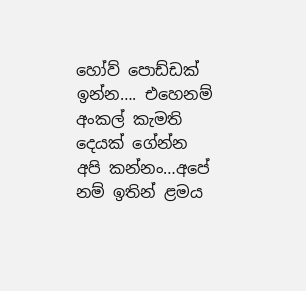හෝව් පොඩ්ඩක් ඉන්න…. එහෙනම් අංකල් කැමති දෙයක් ගේන්න අපි කන්නං…අපේ නම් ඉතින් ළමය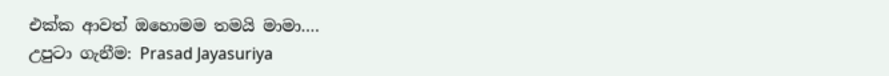එක්ක ආවත් ඔහොමම තමයි මාමා….
උපුටා ගැනීම: Prasad Jayasuriya